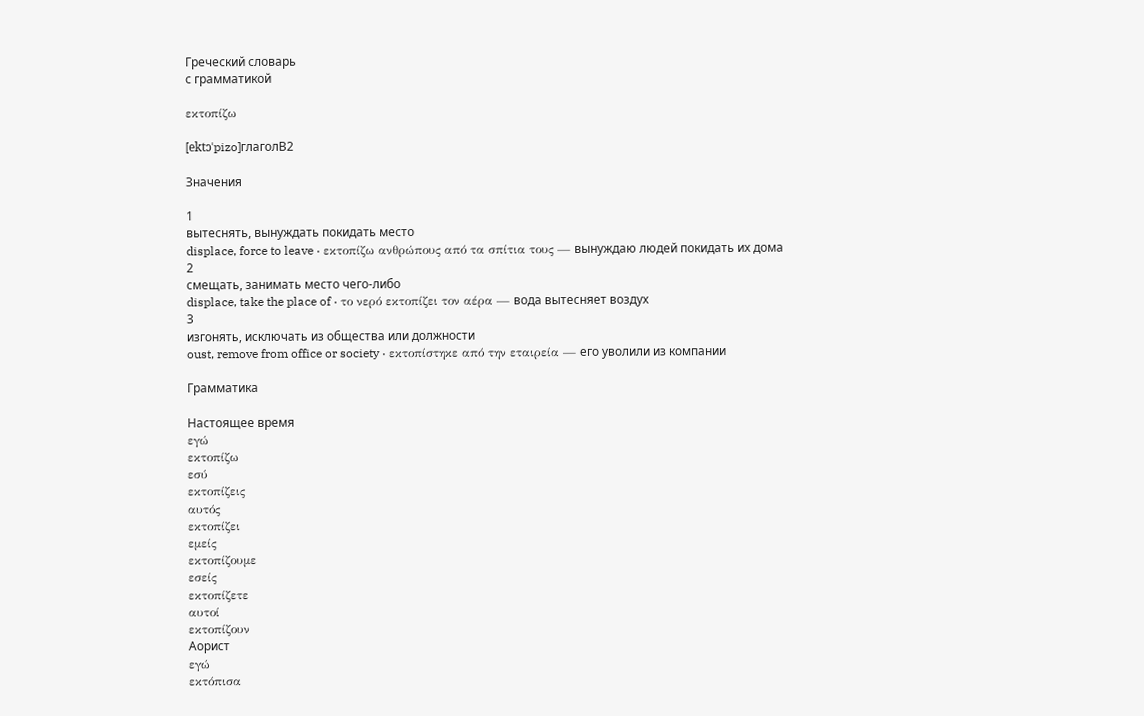Греческий словарь
с грамматикой

εκτοπίζω

[ektɔˈpizo]глаголB2

Значения

1
вытеснять, вынуждать покидать место
displace, force to leave · εκτοπίζω ανθρώπους από τα σπίτια τους — вынуждаю людей покидать их дома
2
смещать, занимать место чего-либо
displace, take the place of · το νερό εκτοπίζει τον αέρα — вода вытесняет воздух
3
изгонять, исключать из общества или должности
oust, remove from office or society · εκτοπίστηκε από την εταιρεία — его уволили из компании

Грамматика

Настоящее время
εγώ
εκτοπίζω
εσύ
εκτοπίζεις
αυτός
εκτοπίζει
εμείς
εκτοπίζουμε
εσείς
εκτοπίζετε
αυτοί
εκτοπίζουν
Аорист
εγώ
εκτόπισα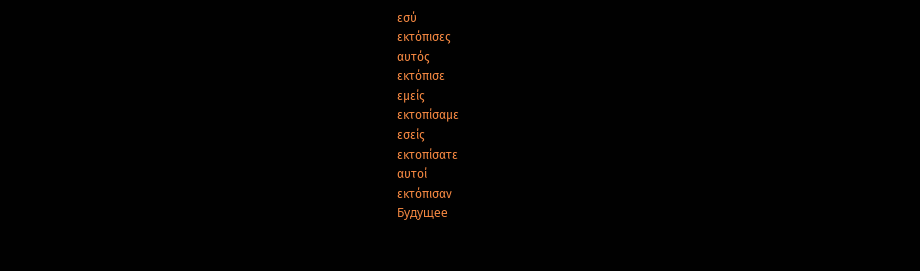εσύ
εκτόπισες
αυτός
εκτόπισε
εμείς
εκτοπίσαμε
εσείς
εκτοπίσατε
αυτοί
εκτόπισαν
Будущее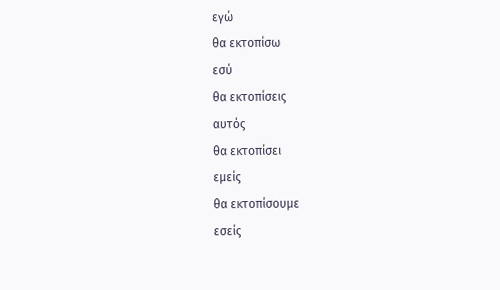εγώ
θα εκτοπίσω
εσύ
θα εκτοπίσεις
αυτός
θα εκτοπίσει
εμείς
θα εκτοπίσουμε
εσείς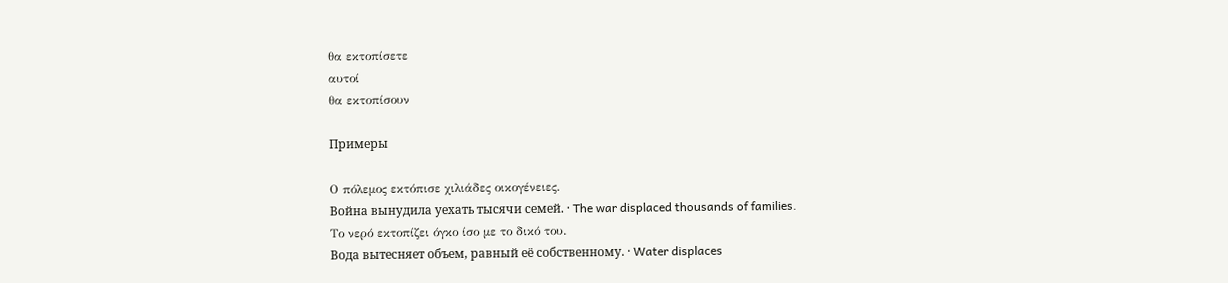θα εκτοπίσετε
αυτοί
θα εκτοπίσουν

Примеры

Ο πόλεμος εκτόπισε χιλιάδες οικογένειες.
Война вынудила уехать тысячи семей. · The war displaced thousands of families.
Το νερό εκτοπίζει όγκο ίσο με το δικό του.
Вода вытесняет объем, равный её собственному. · Water displaces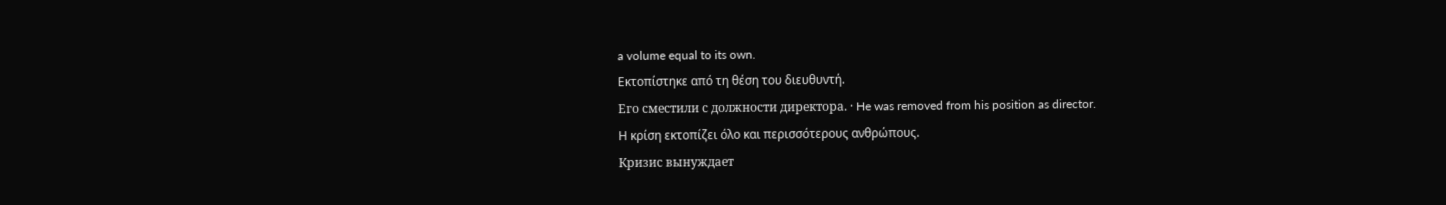a volume equal to its own.
Εκτοπίστηκε από τη θέση του διευθυντή.
Его сместили с должности директора. · He was removed from his position as director.
Η κρίση εκτοπίζει όλο και περισσότερους ανθρώπους.
Кризис вынуждает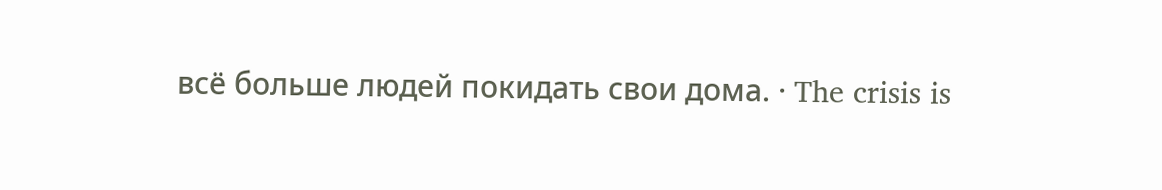всё больше людей покидать свои дома. · The crisis is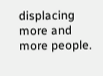displacing more and more people.